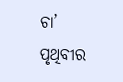ଚା’ ପୃଥିବୀର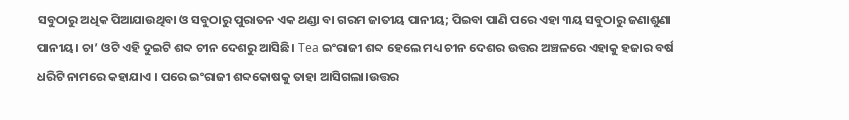ସବୁଠାରୁ ଅଧିକ ପିଆଯାଉଥିବା ଓ ସବୁଠାରୁ ପୁରାତନ ଏକ ଥଣ୍ଡା ବା ଗରମ ଜାତୀୟ ପାନୀୟ; ପିଇବା ପାଣି ପରେ ଏହା ୩ୟ ସବୁଠାରୁ ଜଣାଶୁଣା ପାନୀୟ। ଚା’ ଓଟି ଏହି ଦୁଇଟି ଶବ୍ଦ ଚୀନ ଦେଶରୁ ଆସିଛି। Tea ଇଂରାଜୀ ଶବ୍ଦ ହେଲେ ମଧ୍ୟ ଚୀନ ଦେଶର ଉତ୍ତର ଅଞ୍ଚଳରେ ଏହାକୁ ହଜାର ବର୍ଷ ଧରିଟି ନାମରେ କହାଯାଏ । ପରେ ଇଂରାଜୀ ଶବ୍ଦକୋଷକୁ ତାହା ଆସିଗଲା।ଉତ୍ତର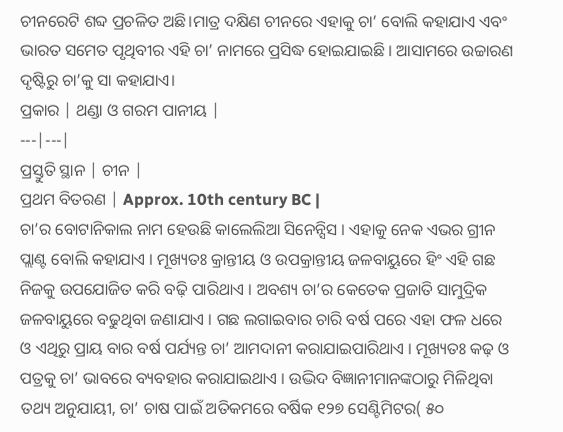ଚୀନରେଟି ଶବ୍ଦ ପ୍ରଚଳିତ ଅଛି।ମାତ୍ର ଦକ୍ଷିଣ ଚୀନରେ ଏହାକୁ ଚା’ ବୋଲି କହାଯାଏ ଏବଂ ଭାରତ ସମେତ ପୃଥିବୀର ଏହି ଚା’ ନାମରେ ପ୍ରସିଦ୍ଧ ହୋଇଯାଇଛି । ଆସାମରେ ଉଚ୍ଚାରଣ ଦୃଷ୍ଟିରୁ ଚା’କୁ ସା କହାଯାଏ।
ପ୍ରକାର | ଥଣ୍ଡା ଓ ଗରମ ପାନୀୟ |
---|---|
ପ୍ରସ୍ତୁତି ସ୍ଥାନ | ଚୀନ |
ପ୍ରଥମ ବିତରଣ | Approx. 10th century BC |
ଚା’ର ବୋଟାନିକାଲ ନାମ ହେଉଛି କାଲେଲିଆ ସିନେନ୍ସିସ । ଏହାକୁ ନେକ ଏଭର ଗ୍ରୀନ ପ୍ଲାଣ୍ଟ ବୋଲି କହାଯାଏ । ମୂଖ୍ୟତଃ କ୍ରାନ୍ତୀୟ ଓ ଉପକ୍ରାନ୍ତୀୟ ଜଳବାୟୁରେ ହିଂ ଏହି ଗଛ ନିଜକୁ ଉପଯୋଜିତ କରି ବଢ଼ି ପାରିଥାଏ । ଅବଶ୍ୟ ଚା’ର କେତେକ ପ୍ରଜାତି ସାମୁଦ୍ରିକ ଜଳବାୟୁରେ ବଢୁଥିବା ଜଣାଯାଏ । ଗଛ ଲଗାଇବାର ଚାରି ବର୍ଷ ପରେ ଏହା ଫଳ ଧରେ ଓ ଏଥିରୁ ପ୍ରାୟ ବାର ବର୍ଷ ପର୍ଯ୍ୟନ୍ତ ଚା’ ଆମଦାନୀ କରାଯାଇପାରିଥାଏ । ମୂଖ୍ୟତଃ କଢ଼ ଓ ପତ୍ରକୁ ଚା’ ଭାବରେ ବ୍ୟବହାର କରାଯାଇଥାଏ । ଉଦ୍ଭିଦ ବିଜ୍ଞାନୀମାନଙ୍କଠାରୁ ମିଳିଥିବା ତଥ୍ୟ ଅନୁଯାୟୀ, ଚା’ ଚାଷ ପାଇଁ ଅତିକମରେ ବର୍ଷିକ ୧୨୭ ସେଣ୍ଟିମିଟର( ୫୦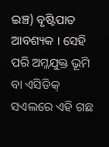ଇଞ୍ଚ) ବୃଷ୍ଟିପାତ ଆବଶ୍ୟକ । ସେହି ପରି ଅମ୍ଳଯୁକ୍ତ ଭୂମି ବା ଏସିଡିକ୍ ସଏଲରେ ଏହି ଗଛ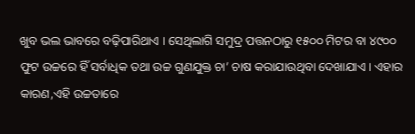ଖୁବ ଭଲ ଭାବରେ ବଢ଼ିପାରିଥାଏ । ସେଥିଲାଗି ସମୁଦ୍ର ପତ୍ତନଠାରୁ ୧୫୦୦ ମିଟର ବା ୪୯୦୦ ଫୁଟ ଉଚ୍ଚରେ ହିଁ ସର୍ବାଧିକ ତଥା ଉଚ୍ଚ ଗୁଣଯୁକ୍ତ ଚା’ ଚାଷ କରାଯାଉଥିବା ଦେଖାଯାଏ । ଏହାର କାରଣ,ଏହି ଉଚ୍ଚତାରେ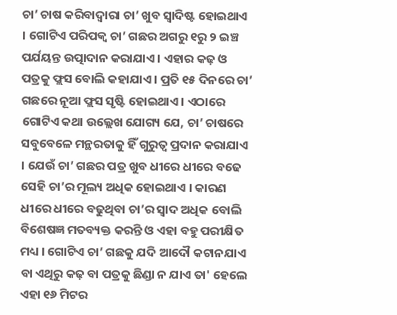ଚା’ ଚାଷ କରିବାଦ୍ୱାରା ଚା’ ଖୁବ ସ୍ୱାଦିଷ୍ଟ ହୋଇଥାଏ । ଗୋଟିଏ ପରିପକ୍ୱ ଚା’ ଗଛର ଅଗରୁ ୧ରୁ ୨ ଇଞ୍ଚ ପର୍ଯୟନ୍ତ ଉତ୍ପାଦାନ କରାଯାଏ । ଏହାର କଢ଼ ଓ ପତ୍ରକୁ ଫ୍ଲସ ବୋଲି କହାଯାଏ । ପ୍ରତି ୧୫ ଦିନରେ ଚା’ ଗଛରେ ନୂଆ ଫ୍ଲସ ସୃଷ୍ଟି ହୋଇଥାଏ । ଏଠାରେ ଗୋଟିଏ କଥା ଉଲ୍ଲେଖ ଯୋଗ୍ୟ ଯେ, ଚା’ ଚାଷରେ ସବୁବେଳେ ମନ୍ଥରତାକୁ ହିଁ ଗୁରୁତ୍ୱ ପ୍ରଦାନ କରାଯାଏ । ଯେଉଁ ଚା’ ଗଛର ପତ୍ର ଖୁବ ଧୀରେ ଧୀରେ ବଢେ ସେହି ଚା’ର ମୂଲ୍ୟ ଅଧିକ ହୋଇଥାଏ । କାରଣ ଧୀରେ ଧୀରେ ବଢୁଥିବା ଚା’ର ସ୍ୱାଦ ଅଧିକ ବୋଲି ବିଶେଷଜ୍ଞ ମତବ୍ୟକ୍ତ କରନ୍ତି ଓ ଏହା ବହୁ ପରୀକ୍ଷିତ ମଧ୍ୟ । ଗୋଟିଏ ଚା’ ଗଛକୁ ଯଦି ଆଦୌ କଟାନଯାଏ ବା ଏଥିରୁ କଢ଼ ବା ପତ୍ରକୁ ଛିଣ୍ଡା ନ ଯାଏ ତା' ହେଲେ ଏହା ୧୬ ମିଟର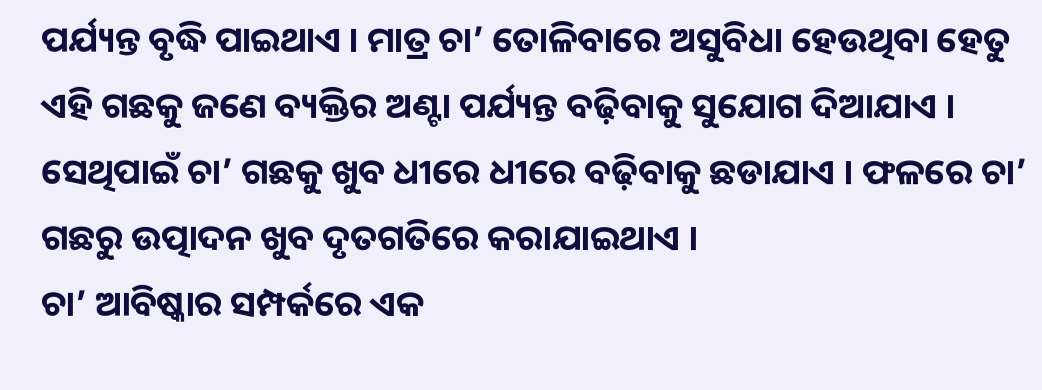ପର୍ଯ୍ୟନ୍ତ ବୃଦ୍ଧି ପାଇଥାଏ । ମାତ୍ର ଚା’ ତୋଳିବାରେ ଅସୁବିଧା ହେଉଥିବା ହେତୁ ଏହି ଗଛକୁ ଜଣେ ବ୍ୟକ୍ତିର ଅଣ୍ଟା ପର୍ଯ୍ୟନ୍ତ ବଢ଼ିବାକୁ ସୁଯୋଗ ଦିଆଯାଏ । ସେଥିପାଇଁ ଚା’ ଗଛକୁ ଖୁବ ଧୀରେ ଧୀରେ ବଢ଼ିବାକୁ ଛଡାଯାଏ । ଫଳରେ ଚା’ ଗଛରୁ ଉତ୍ପାଦନ ଖୁବ ଦୃତଗତିରେ କରାଯାଇଥାଏ ।
ଚା’ ଆବିଷ୍କାର ସମ୍ପର୍କରେ ଏକ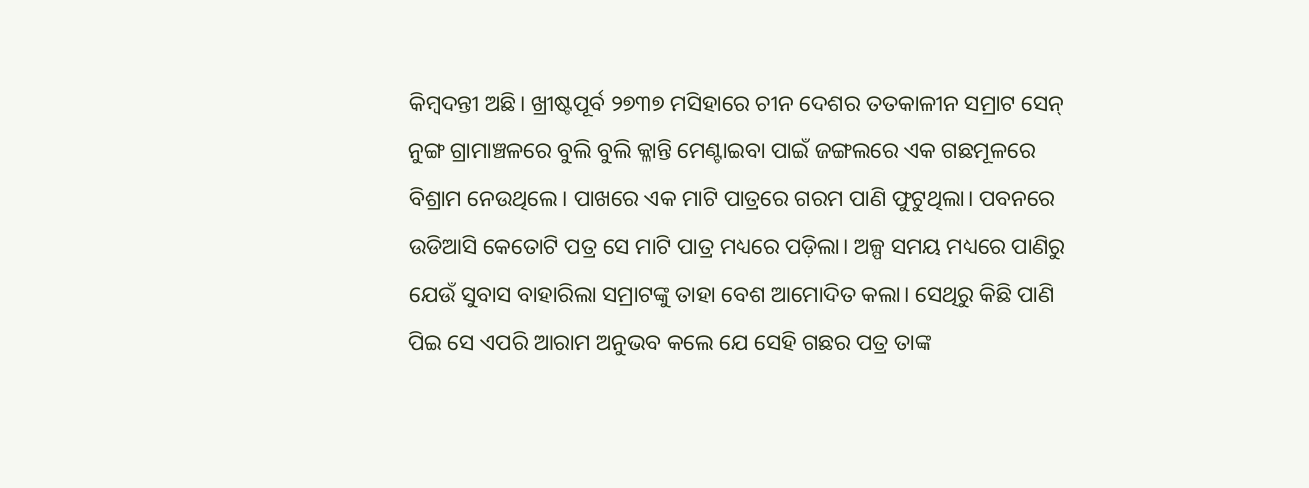କିମ୍ବଦନ୍ତୀ ଅଛି। ଖ୍ରୀଷ୍ଟପୂର୍ବ ୨୭୩୭ ମସିହାରେ ଚୀନ ଦେଶର ତତକାଳୀନ ସମ୍ରାଟ ସେନ୍ ନୁଙ୍ଗ ଗ୍ରାମାଞ୍ଚଳରେ ବୁଲି ବୁଲି କ୍ଳାନ୍ତି ମେଣ୍ଟାଇବା ପାଇଁ ଜଙ୍ଗଲରେ ଏକ ଗଛମୂଳରେ ବିଶ୍ରାମ ନେଉଥିଲେ। ପାଖରେ ଏକ ମାଟି ପାତ୍ରରେ ଗରମ ପାଣି ଫୁଟୁଥିଲା। ପବନରେ ଉଡିଆସି କେତୋଟି ପତ୍ର ସେ ମାଟି ପାତ୍ର ମଧ୍ୟରେ ପଡ଼ିଲା। ଅଳ୍ପ ସମୟ ମଧ୍ୟରେ ପାଣିରୁ ଯେଉଁ ସୁବାସ ବାହାରିଲା ସମ୍ରାଟଙ୍କୁ ତାହା ବେଶ ଆମୋଦିତ କଲା। ସେଥିରୁ କିଛି ପାଣି ପିଇ ସେ ଏପରି ଆରାମ ଅନୁଭବ କଲେ ଯେ ସେହି ଗଛର ପତ୍ର ତାଙ୍କ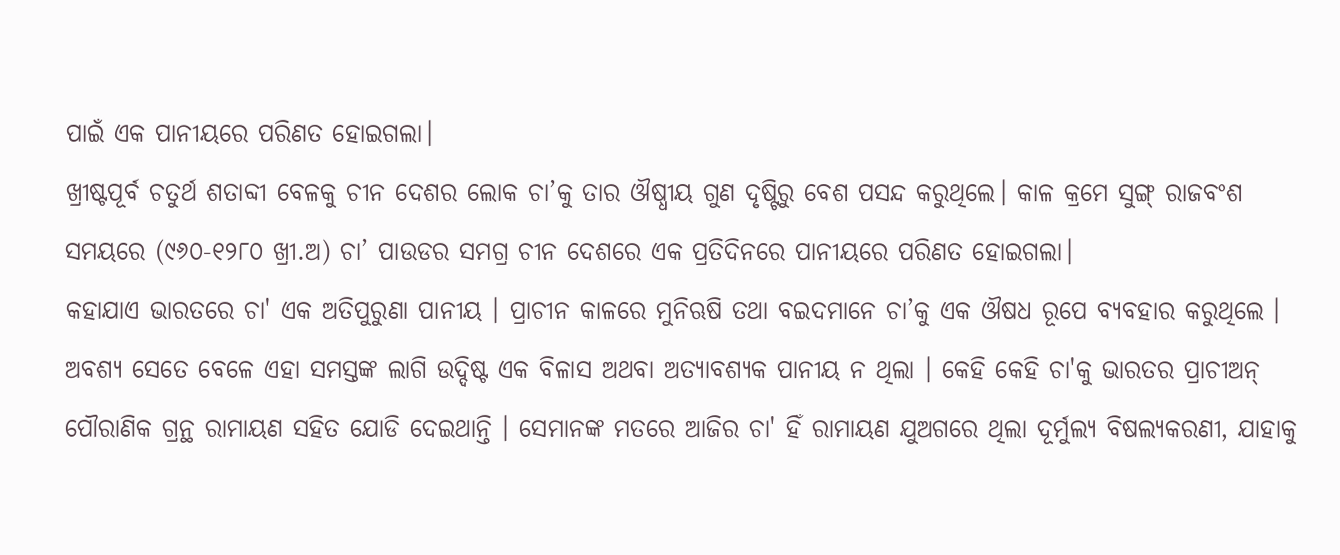ପାଇଁ ଏକ ପାନୀୟରେ ପରିଣତ ହୋଇଗଲା।
ଖ୍ରୀଷ୍ଟପୂର୍ବ ଚତୁର୍ଥ ଶତାବ୍ଦୀ ବେଳକୁ ଚୀନ ଦେଶର ଲୋକ ଚା’କୁ ତାର ଔଷ୍ଧୀୟ ଗୁଣ ଦୃଷ୍ଟିରୁ ବେଶ ପସନ୍ଦ କରୁଥିଲେ। କାଳ କ୍ରମେ ସୁଙ୍ଗ୍ ରାଜବଂଶ ସମୟରେ (୯୬୦-୧୨୮୦ ଖ୍ରୀ.ଅ) ଚା’ ପାଉଡର ସମଗ୍ର ଚୀନ ଦେଶରେ ଏକ ପ୍ରତିଦିନରେ ପାନୀୟରେ ପରିଣତ ହୋଇଗଲା।
କହାଯାଏ ଭାରତରେ ଚା' ଏକ ଅତିପୁରୁଣା ପାନୀୟ । ପ୍ରାଚୀନ କାଳରେ ମୁନିଋଷି ତଥା ବଇଦମାନେ ଚା’କୁ ଏକ ଔଷଧ ରୂପେ ବ୍ୟବହାର କରୁଥିଲେ । ଅବଶ୍ୟ ସେତେ ବେଳେ ଏହା ସମସ୍ତଙ୍କ ଲାଗି ଉଦ୍ଦିଷ୍ଟ ଏକ ବିଳାସ ଅଥବା ଅତ୍ୟାବଶ୍ୟକ ପାନୀୟ ନ ଥିଲା । କେହି କେହି ଚା'କୁ ଭାରତର ପ୍ରାଚୀଅନ୍ ପୌରାଣିକ ଗ୍ରନ୍ଥ ରାମାୟଣ ସହିତ ଯୋଡି ଦେଇଥାନ୍ତି । ସେମାନଙ୍କ ମତରେ ଆଜିର ଚା' ହିଁ ରାମାୟଣ ଯୁଅଗରେ ଥିଲା ଦୂର୍ମୁଲ୍ୟ ବିଷଲ୍ୟକରଣୀ, ଯାହାକୁ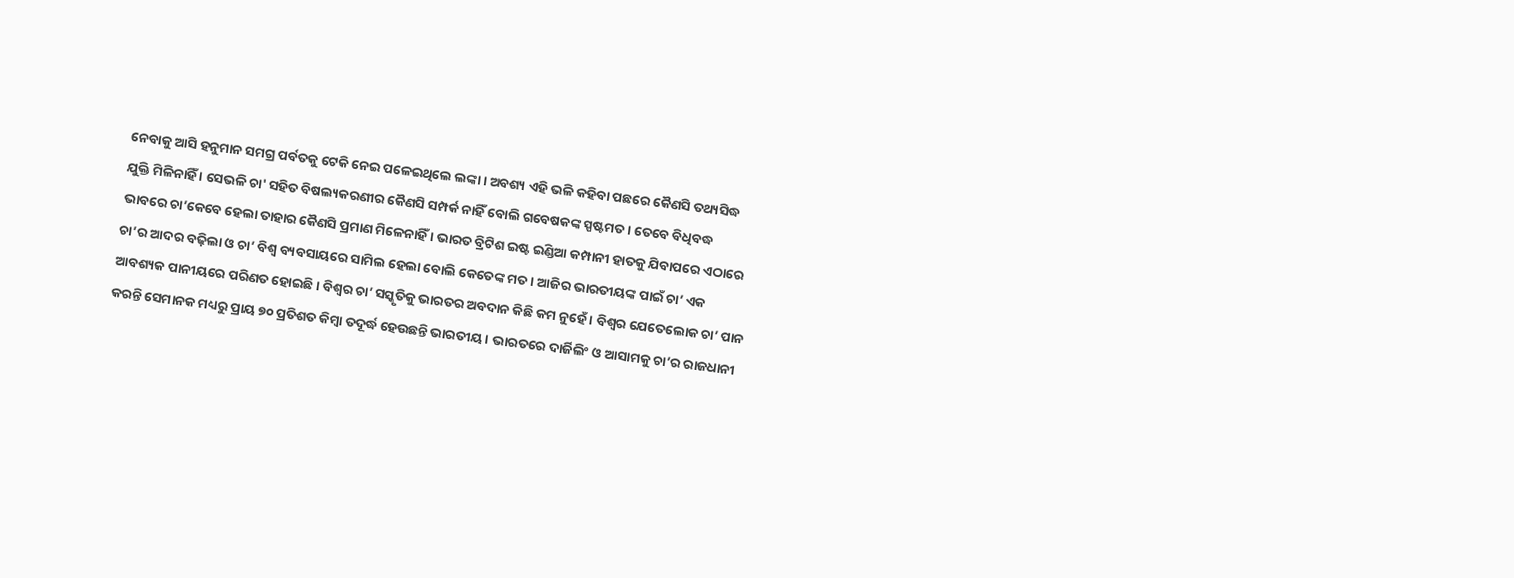ନେବାକୁ ଆସି ହନୁମାନ ସମଗ୍ର ପର୍ବତକୁ ଟେକି ନେଇ ପଳେଇଥିଲେ ଲଙ୍କା । ଅବଶ୍ୟ ଏହି ଭଳି କହିବା ପଛରେ କୈଣସି ତଥ୍ୟସିଦ୍ଧ ଯୁକ୍ତି ମିଳିନାହିଁ । ସେଭଳି ଚା' ସହିତ ବିଷଲ୍ୟକରଣୀର କୈଣସି ସମ୍ପର୍କ ନାହିଁ ବୋଲି ଗବେଷକଙ୍କ ସ୍ପଷ୍ଟମତ । ତେବେ ବିଧିବଦ୍ଧ ଭାବରେ ଚା’କେବେ ହେଲା ତାହାର କୈଣସି ପ୍ରମାଣ ମିଳେନାହିଁ । ଭାରତ ବ୍ରିଟିଶ ଇଷ୍ଟ ଇଣ୍ଡିଆ କମ୍ପାନୀ ହାତକୁ ଯିବାପରେ ଏଠାରେ ଚା’ର ଆଦର ବଢ଼ିଲା ଓ ଚା’ ବିଶ୍ୱ ବ୍ୟବସାୟରେ ସାମିଲ ହେଲା ବୋଲି କେତେଙ୍କ ମତ । ଆଜିର ଭାରତୀୟଙ୍କ ପାଇଁ ଚା’ ଏକ ଆବଶ୍ୟକ ପାନୀୟରେ ପରିଣତ ହୋଇଛି । ବିଶ୍ୱର ଚା’ ସସ୍କୃତିକୁ ଭାରତର ଅବଦାନ କିଛି କମ ନୁହେଁ । ବିଶ୍ୱର ଯେତେଲୋକ ଚା’ ପାନ କରନ୍ତି ସେମାନକ ମଧ୍ୟରୁ ପ୍ରାୟ ୭୦ ପ୍ରତିଶତ କିମ୍ବା ତଦୂର୍ଦ୍ଧ ହେଉଛନ୍ତି ଭାରତୀୟ । ଭାରତରେ ଦାର୍ଜିଲିଂ ଓ ଆସାମକୁ ଚା’ର ରାଜଧାନୀ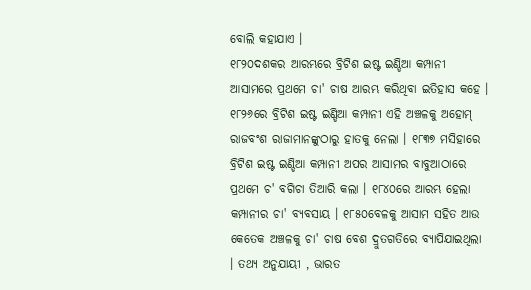ବୋଲି କହାଯାଏ ।
୧୮୨୦ଦଶକର ଆରମ୍ଭରେ ବ୍ରିଟିଶ ଇଷ୍ଟ ଇଣ୍ଡିଆ କମ୍ପାନୀ ଆସାମରେ ପ୍ରଥମେ ଚା' ଚାଷ ଆରମ୍ଭ କରିଥିବା ଇତିହାସ କହେ । ୧୮୨୬ରେ ବ୍ରିଟିଶ ଇଷ୍ଟ ଇଣ୍ଡିଆ କମ୍ପାନୀ ଏହି ଅଞ୍ଚଳକୁ ଅହୋମ୍ ରାଜବଂଶ ରାଜାମାନଙ୍କୁଠାରୁ ହାତକୁ ନେଲା । ୧୮୩୭ ମସିହାରେ ବ୍ରିଟିଶ ଇଷ୍ଟ ଇଣ୍ଡିଆ କମ୍ପାନୀ ଅପର ଆସାମର ବାବୁଆଠାରେ ପ୍ରଥମେ ଚ' ବଗିଚା ତିଆରି କଲା । ୧୮୪୦ରେ ଆରମ୍ଭ ହେଲା କମ୍ପାନୀର ଚା' ବ୍ୟବସାୟ । ୧୮୫୦ବେଳକୁ ଆସାମ ସହିତ ଆଉ କେତେକ ଅଞ୍ଚଳକୁ ଚା' ଚାଷ ବେଶ ଦ୍ରୁତଗତିରେ ବ୍ୟାପିଯାଇଥିଲା । ତଥ୍ୟ ଅନୁଯାୟୀ , ଭାରତ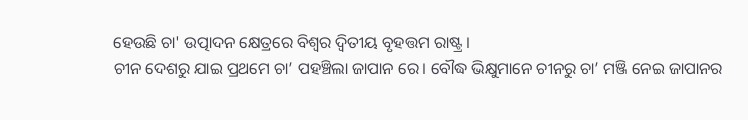ହେଉଛି ଚା' ଉତ୍ପାଦନ କ୍ଷେତ୍ରରେ ବିଶ୍ୱର ଦ୍ୱିତୀୟ ବୃହତ୍ତମ ରାଷ୍ଟ୍ର ।
ଚୀନ ଦେଶରୁ ଯାଇ ପ୍ରଥମେ ଚା’ ପହଞ୍ଚିଲା ଜାପାନ ରେ। ବୌଦ୍ଧ ଭିକ୍ଷୁମାନେ ଚୀନରୁ ଚା’ ମଞ୍ଜି ନେଇ ଜାପାନର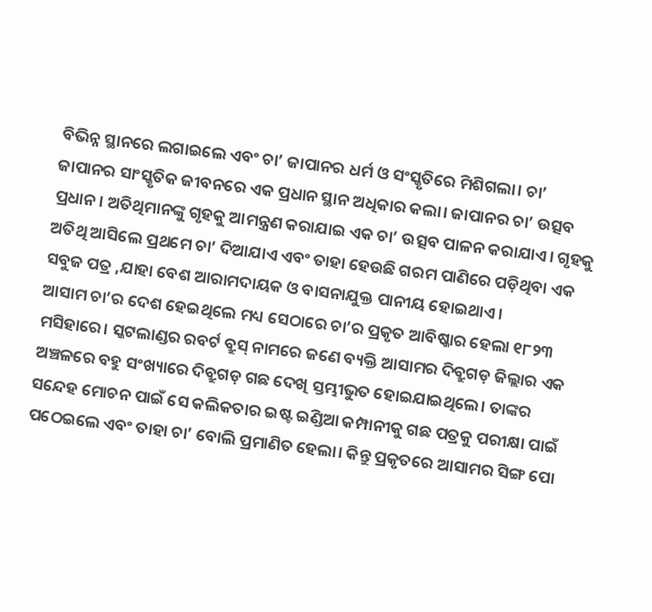ବିଭିନ୍ନ ସ୍ଥାନରେ ଲଗାଇଲେ ଏବଂ ଚା’ ଜାପାନର ଧର୍ମ ଓ ସଂସ୍କୃତିରେ ମିଶିଗଲା। ଚା’ ଜାପାନର ସାଂସ୍କୃତିକ ଜୀବନରେ ଏକ ପ୍ରଧାନ ସ୍ଥାନ ଅଧିକାର କଲା। ଜାପାନର ଚା’ ଉତ୍ସବ ପ୍ରଧାନ। ଅତିଥିମାନଙ୍କୁ ଗୃହକୁ ଆମନ୍ତ୍ରଣ କରାଯାଇ ଏକ ଚା’ ଉତ୍ସବ ପାଳନ କରାଯାଏ। ଗୃହକୁ ଅତିଥି ଆସିଲେ ପ୍ରଥମେ ଚା’ ଦିଆଯାଏ ଏବଂ ତାହା ହେଉଛି ଗରମ ପାଣିରେ ପଡ଼ିଥିବା ଏକ ସବୁଜ ପତ୍ର ,ଯାହା ବେଶ ଆରାମଦାୟକ ଓ ବାସନାଯୁକ୍ତ ପାନୀୟ ହୋଇଥାଏ।
ଆସାମ ଚା’ର ଦେଶ ହେଇଥିଲେ ମଧ୍ୟ ସେଠାରେ ଚା’ର ପ୍ରକୃତ ଆବିଷ୍କାର ହେଲା ୧୮୨୩ ମସିହାରେ। ସ୍କଟଲାଣ୍ଡର ରବର୍ଟ ବ୍ରୁସ୍ ନାମରେ ଜଣେ ବ୍ୟକ୍ତି ଆସାମର ଦିବ୍ରୁଗଡ଼ ଜିଲ୍ଲାର ଏକ ଅଞ୍ଚଳରେ ବହୁ ସଂଖ୍ୟାରେ ଦିବ୍ରୁଗଡ଼ ଗଛ ଦେଖି ସ୍ତମ୍ଭୀଭୁତ ହୋଇଯାଇଥିଲେ। ତାଙ୍କର ସନ୍ଦେହ ମୋଚନ ପାଇଁ ସେ କଲିକତାର ଇଷ୍ଟ ଇଣ୍ଡିଆ କମ୍ପାନୀକୁ ଗଛ ପତ୍ରକୁ ପରୀକ୍ଷା ପାଇଁ ପଠେଇଲେ ଏବଂ ତାହା ଚା’ ବୋଲି ପ୍ରମାଣିତ ହେଲା। କିନ୍ତୁ ପ୍ରକୃତରେ ଆସାମର ସିଙ୍ଗ ପୋ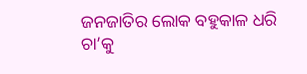ଜନଜାତିର ଲୋକ ବହୁକାଳ ଧରି ଚା’କୁ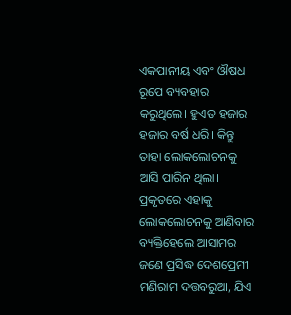ଏକପାନୀୟ ଏବଂ ଔଷଧ ରୂପେ ବ୍ୟବହାର କରୁଥିଲେ। ହୁଏତ ହଜାର ହଜାର ବର୍ଷ ଧରି। କିନ୍ତୁ ତାହା ଲୋକଲୋଚନକୁ ଆସି ପାରିନ ଥିଲା। ପ୍ରକୃତରେ ଏହାକୁ ଲୋକଲୋଚନକୁ ଆଣିବାର ବ୍ୟକ୍ତିହେଲେ ଆସାମର ଜଣେ ପ୍ରସିଦ୍ଧ ଦେଶପ୍ରେମୀ ମଣିରାମ ଦତ୍ତବରୁଆ, ଯିଏ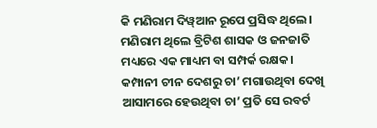କି ମଣିରାମ ଦିୱ୍ଆନ ରୂପେ ପ୍ରସିଦ୍ଧ ଥିଲେ। ମଣିରାମ ଥିଲେ ବ୍ରିଟିଶ ଶାସକ ଓ ଜନଜାତି ମଧ୍ୟରେ ଏକ ମାଧ୍ୟମ ବା ସମ୍ପର୍କ ରକ୍ଷକ। କମ୍ପାନୀ ଚୀନ ଦେଶରୁ ଚା’ ମଗାଉଥିବା ଦେଖି ଆସାମରେ ହେଉଥିବା ଚା’ ପ୍ରତି ସେ ରବର୍ଟ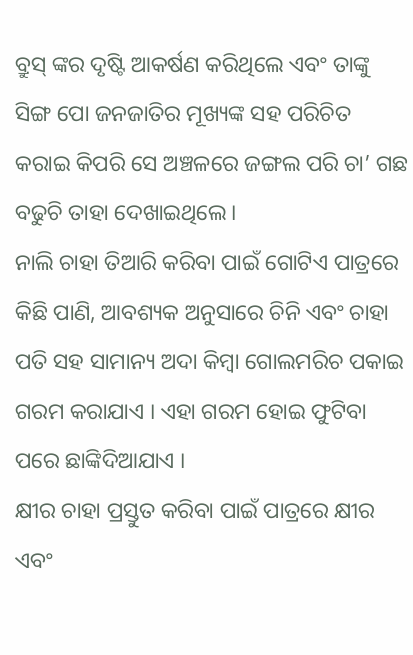ବ୍ରୁସ୍ ଙ୍କର ଦୃଷ୍ଟି ଆକର୍ଷଣ କରିଥିଲେ ଏବଂ ତାଙ୍କୁ ସିଙ୍ଗ ପୋ ଜନଜାତିର ମୂଖ୍ୟଙ୍କ ସହ ପରିଚିତ କରାଇ କିପରି ସେ ଅଞ୍ଚଳରେ ଜଙ୍ଗଲ ପରି ଚା’ ଗଛ ବଢୁଚି ତାହା ଦେଖାଇଥିଲେ।
ନାଲି ଚାହା ତିଆରି କରିବା ପାଇଁ ଗୋଟିଏ ପାତ୍ରରେ କିଛି ପାଣି, ଆବଶ୍ୟକ ଅନୁସାରେ ଚିନି ଏବଂ ଚାହା ପତି ସହ ସାମାନ୍ୟ ଅଦା କିମ୍ବା ଗୋଲମରିଚ ପକାଇ ଗରମ କରାଯାଏ । ଏହା ଗରମ ହୋଇ ଫୁଟିବା ପରେ ଛାଙ୍କିଦିଆଯାଏ ।
କ୍ଷୀର ଚାହା ପ୍ରସ୍ତୁତ କରିବା ପାଇଁ ପାତ୍ରରେ କ୍ଷୀର ଏବଂ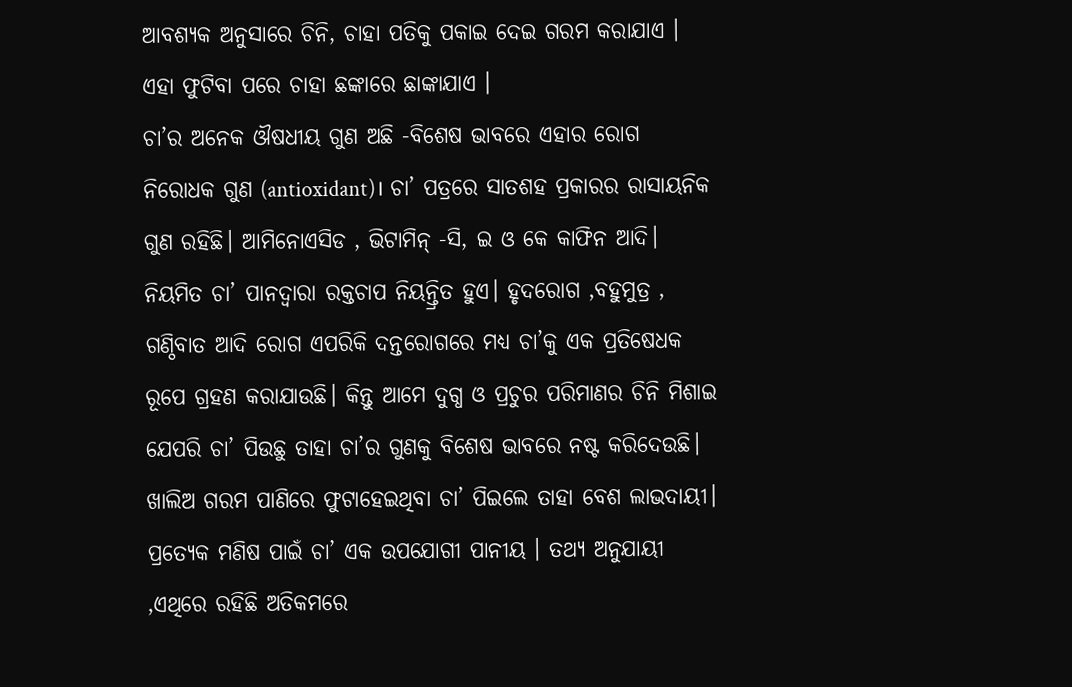ଆବଶ୍ୟକ ଅନୁସାରେ ଚିନି, ଚାହା ପତିକୁ ପକାଇ ଦେଇ ଗରମ କରାଯାଏ । ଏହା ଫୁଟିବା ପରେ ଚାହା ଛଙ୍କାରେ ଛାଙ୍କାଯାଏ ।
ଚା’ର ଅନେକ ଔଷଧୀୟ ଗୁଣ ଅଛି -ବିଶେଷ ଭାବରେ ଏହାର ରୋଗ ନିରୋଧକ ଗୁଣ (antioxidant)। ଚା’ ପତ୍ରରେ ସାତଶହ ପ୍ରକାରର ରାସାୟନିକ ଗୁଣ ରହିଛି। ଆମିନୋଏସିଡ , ଭିଟାମିନ୍ -ସି, ଇ ଓ କେ କାଫିନ ଆଦି। ନିୟମିତ ଚା’ ପାନଦ୍ୱାରା ରକ୍ତଚାପ ନିୟନ୍ତ୍ରିତ ହୁଏ। ହୃଦରୋଗ ,ବହୁମୁତ୍ର , ଗଣ୍ଠିବାତ ଆଦି ରୋଗ ଏପରିକି ଦନ୍ତରୋଗରେ ମଧ୍ୟ ଚା’କୁ ଏକ ପ୍ରତିଷେଧକ ରୂପେ ଗ୍ରହଣ କରାଯାଉଛି। କିନ୍ତୁ ଆମେ ଦୁଗ୍ଧ ଓ ପ୍ରଚୁର ପରିମାଣର ଚିନି ମିଶାଇ ଯେପରି ଚା’ ପିଉଛୁ ତାହା ଚା’ର ଗୁଣକୁ ବିଶେଷ ଭାବରେ ନଷ୍ଟ କରିଦେଉଛି। ଖାଲିଅ ଗରମ ପାଣିରେ ଫୁଟାହେଇଥିବା ଚା’ ପିଇଲେ ତାହା ବେଶ ଲାଭଦାୟୀ।
ପ୍ରତ୍ୟେକ ମଣିଷ ପାଇଁ ଚା’ ଏକ ଉପଯୋଗୀ ପାନୀୟ । ତଥ୍ୟ ଅନୁଯାୟୀ ,ଏଥିରେ ରହିଛି ଅତିକମରେ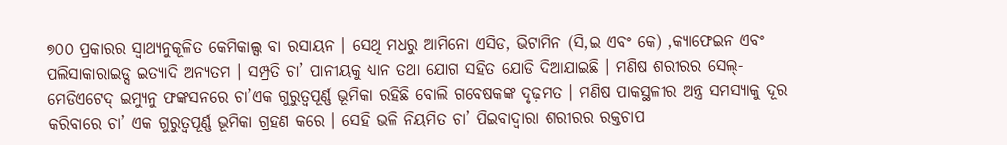୭୦୦ ପ୍ରକାରର ସ୍ୱାଥ୍ୟନୁକୂଳିତ କେମିକାଲ୍ସ ବା ରସାୟନ । ସେଥି ମଧରୁ ଆମିନୋ ଏସିଡ, ଭିଟାମିନ (ସି,ଇ ଏବଂ କେ) ,କ୍ୟାଫେଇନ ଏବଂ ପଲିସାକାରାଇଡ୍ସ ଇତ୍ୟାଦି ଅନ୍ୟତମ । ସମ୍ପ୍ରତି ଚା’ ପାନୀୟକୁ ଧ୍ୟାନ ତଥା ଯୋଗ ସହିତ ଯୋଡି ଦିଆଯାଇଛି । ମଣିଷ ଶରୀରର ସେଲ୍-ମେଡିଏଟେଦ୍ ଇମ୍ୟୁନୁ ଫଙ୍କସନରେ ଚା’ଏକ ଗୁରୁତ୍ୱପୂର୍ଣ୍ଣ ଭୂମିକା ରହିଛି ବୋଲି ଗବେଷକଙ୍କ ଦୃଢ଼ମତ । ମଣିଷ ପାକସ୍ଥଳୀର ଅନ୍ତ୍ର ସମସ୍ୟାକୁ ଦୂର କରିବାରେ ଚା’ ଏକ ଗୁରୁତ୍ୱପୂର୍ଣ୍ଣ ଭୂମିକା ଗ୍ରହଣ କରେ । ସେହି ଭଳି ନିୟମିତ ଚା’ ପିଇବାଦ୍ୱାରା ଶରୀରର ରକ୍ତଚାପ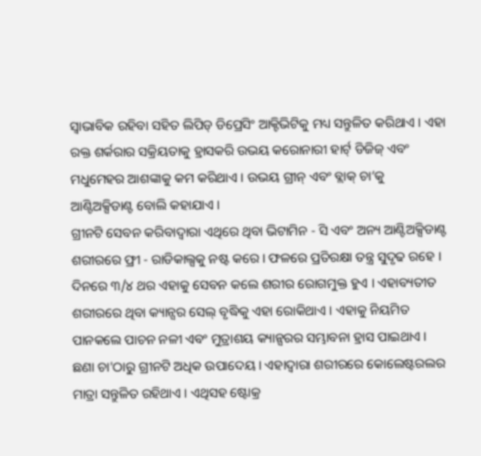ସ୍ୱାଭାବିକ ରହିବା ସହିତ ଲିପିଡ୍ ଡିପ୍ରେସିଂ ଆକ୍ଟିଭିଟିକୁ ମଧ୍ୟ ସନ୍ତୁଳିତ କରିଥାଏ । ଏହା ରକ୍ତ ଶର୍କରାର ସକ୍ରିୟତାକୁ ହ୍ରାସକରି ଉଭୟ କରୋନାରୀ ହାର୍ଟ୍ ଡିଜିଜ୍ ଏବଂ ମଧୁମେହର ଆଶଙ୍କାକୁ କମ କରିଥାଏ । ଉଭୟ ଗ୍ରୀନ୍ ଏବଂ ବ୍ଲାକ୍ ଚା’କୁ ଆଣ୍ଟିଅକ୍ସିଡାଣ୍ଟ ବୋଲି କହାଯାଏ ।
ଗ୍ରୀନଟି ସେବନ କରିବାଦ୍ୱାରା ଏଥିରେ ଥିବା ଭିଟାମିନ - ସି ଏବଂ ଅନ୍ୟ ଆଣ୍ଟିଅକ୍ସିଡାଣ୍ଟ ଶରୀରରେ ଫ୍ରୀ - ରାଡିକାଲ୍ସକୁ ନଷ୍ଟ କରେ । ଫଳରେ ପ୍ରତିରକ୍ଷା ତନ୍ତ୍ର ସୁଦୃଢ ରହେ । ଦିନରେ ୩/୪ ଥର ଏହାକୁ ସେବନ କଲେ ଶରୀର ରୋଗମୁକ୍ତ ହୁଏ । ଏହାବ୍ୟତୀତ ଶରୀରରେ ଥିବା କ୍ୟାନ୍ସର ସେଲ୍ ବୃଦ୍ଧିକୁ ଏହା ରୋକିଥାଏ । ଏହାକୁ ନିୟମିତ ପାନକଲେ ପାଚନ ନଳୀ ଏବଂ ମୁତ୍ରାଶୟ କ୍ୟାନ୍ସରର ସମ୍ଭାବନା ହ୍ରାସ ପାଇଥାଏ । ଛଣା ଚା'ଠାରୁ ଗ୍ରୀନଟି ଅଧିକ ଉପାଦେୟ । ଏହାଦ୍ୱାରା ଶରୀରରେ କୋଲେଷ୍ଟରଲର ମାତ୍ରା ସନ୍ତୁଳିତ ରହିଥାଏ । ଏଥିସହ ଷ୍ଟୋକ୍ର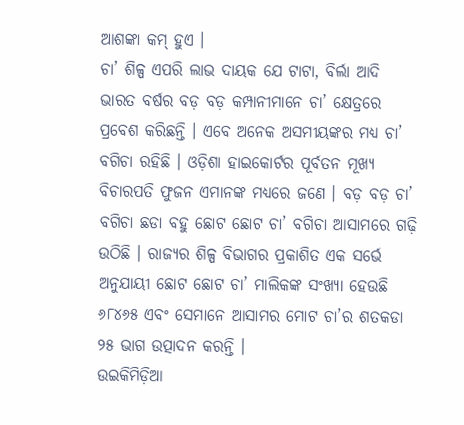ଆଶଙ୍କା କମ୍ ହୁଏ ।
ଚା’ ଶିଳ୍ପ ଏପରି ଲାଭ ଦାୟକ ଯେ ଟାଟା, ବିର୍ଲା ଆଦି ଭାରତ ବର୍ଷର ବଡ଼ ବଡ଼ କମ୍ପାନୀମାନେ ଚା’ କ୍ଷେତ୍ରରେ ପ୍ରବେଶ କରିଛନ୍ତି । ଏବେ ଅନେକ ଅସମୀୟଙ୍କର ମଧ୍ୟ ଚା’ ବଗିଚା ରହିଛି । ଓଡ଼ିଶା ହାଇକୋର୍ଟର ପୂର୍ବତନ ମୂଖ୍ୟ ବିଚାରପତି ଫୁଜନ ଏମାନଙ୍କ ମଧ୍ୟରେ ଜଣେ । ବଡ଼ ବଡ଼ ଚା’ ବଗିଚା ଛଡା ବହୁ ଛୋଟ ଛୋଟ ଚା’ ବଗିଚା ଆସାମରେ ଗଢ଼ି ଉଠିଛି । ରାଜ୍ୟର ଶିଳ୍ପ ବିଭାଗର ପ୍ରକାଶିତ ଏକ ସର୍ଭେ ଅନୁଯାୟୀ ଛୋଟ ଛୋଟ ଚା’ ମାଲିକଙ୍କ ସଂଖ୍ୟା ହେଉଛି ୬୮୪୬୫ ଏବଂ ସେମାନେ ଆସାମର ମୋଟ ଚା’ର ଶତକଡା ୨୫ ଭାଗ ଉତ୍ପାଦନ କରନ୍ତି ।
ଉଇକିମିଡ଼ିଆ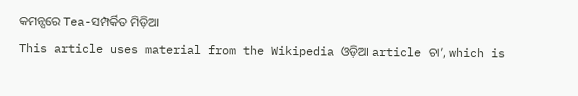କମନ୍ସରେ Tea-ସମ୍ପର୍କିତ ମିଡ଼ିଆ
This article uses material from the Wikipedia ଓଡ଼ିଆ article ଚା’, which is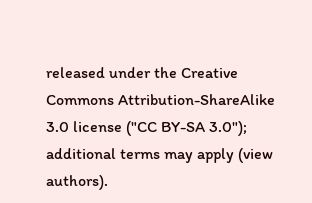released under the Creative Commons Attribution-ShareAlike 3.0 license ("CC BY-SA 3.0"); additional terms may apply (view authors).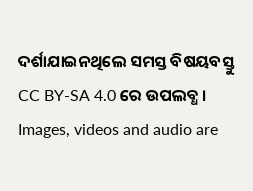ଦର୍ଶାଯାଇନଥିଲେ ସମସ୍ତ ବିଷୟବସ୍ତୁ CC BY-SA 4.0 ରେ ଉପଲବ୍ଧ । Images, videos and audio are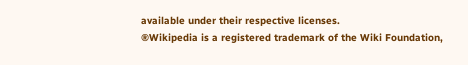available under their respective licenses.
®Wikipedia is a registered trademark of the Wiki Foundation,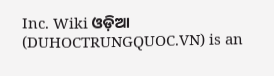Inc. Wiki ଓଡ଼ିଆ (DUHOCTRUNGQUOC.VN) is an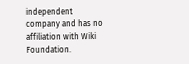independent company and has no affiliation with Wiki Foundation.